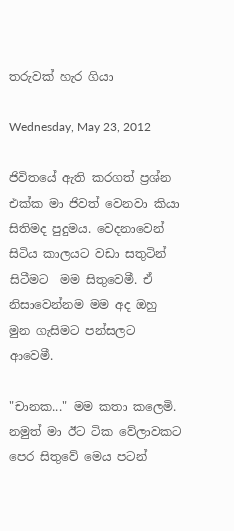තරුවක් හැර ගියා

Wednesday, May 23, 2012

ජිවිතයේ ඇති කරගත් ප්‍රශ්න එක්ක මා ජිවත් වෙනවා කියා සිතිමද පුදුමය. වෙදනාවෙන් සිටිය කාලයට වඩා සතුටින් සිටීමට  මම සිතුවෙමී. ඒ නිසාවෙන්නම මම අද ඔහු මුන ගැසිමට පන්සලට ආවෙමී.

"චානක..." මම කතා කලෙමි. නමුත් මා ඊට ටික වේලාවකට පෙර සිතුවේ මෙය පටන්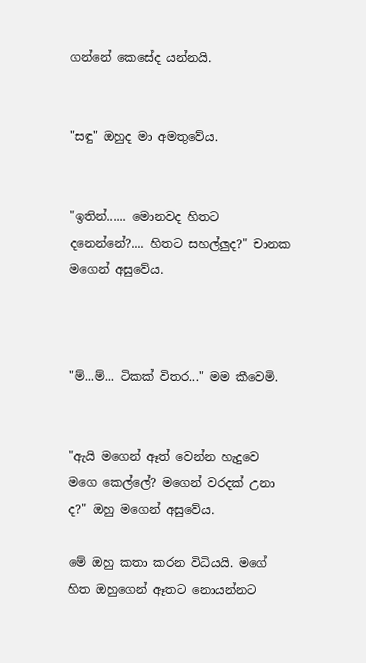ගන්නේ කෙසේද යන්නයි.


"සඳු" ඔහුද මා අමතුවේය.


"ඉතින්...... මොනවද හිතට දනෙන්නේ?.... හිතට සහල්ලුද?" චානක මගෙන් අසුවේය.



"ම්...ම්... ටිකක් විතර..." මම කීවෙමි.


"ඇයි මගෙන් ඈත් වෙන්න හැදුවෙ මගෙ කෙල්ලේ? මගෙන් වරදක් උනා ද?" ඔහු මගෙන් අසුවේය.

මේ ඔහු කතා කරන විධියයි. මගේ හිත ඔහුගෙන් ඈතට නොයන්නට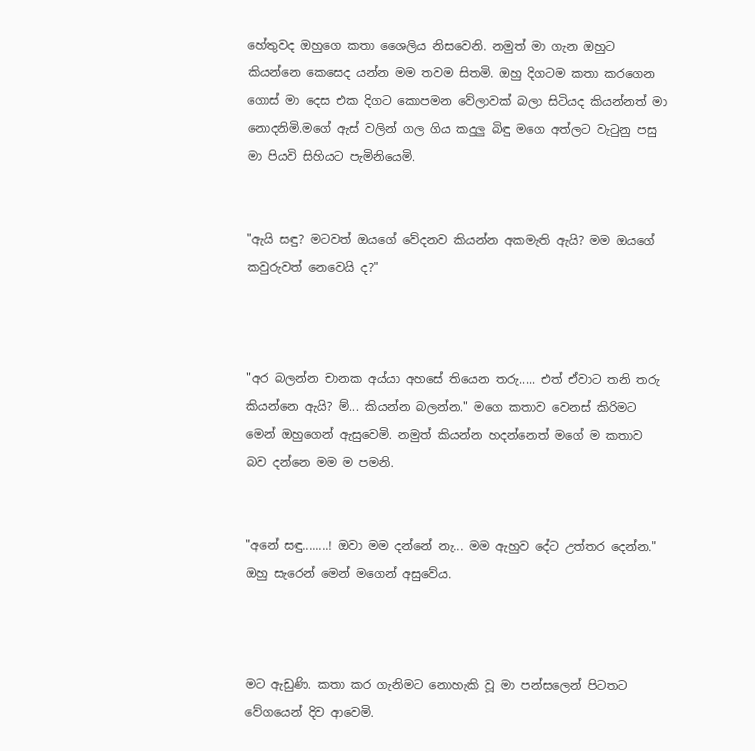හේතුවද ඔහුගෙ කතා ශෛලිය නිසවෙනි. නමුත් මා ගැන ඔහුට කියන්නෙ කෙසෙද යන්න මම තවම සිතමි. ඔහු දිගටම කතා කරගෙන ගොස් මා දෙස එක දිගට කොපමන වේලාවක් බලා සිටියද කියන්නත් මා නොදනිමි.මගේ ඇස් වලින් ගල ගිය කදුලු බිඳු මගෙ අත්ලට වැටුනු පසු මා පියවි සිහියට පැමිනියෙමි.


"ඇයි සඳු? මටවත් ඔයගේ වේදනව කියන්න අකමැති ඇයි? මම ඔයගේ කවුරුවත් නෙවෙයි ද?"



"අර බලන්න චානක අය්යා අහසේ තියෙන තරු..... එත් ඒවාට තනි තරු කියන්නෙ ඇයි? ම්... කියන්න බලන්න." මගෙ කතාව වෙනස් කිරිමට මෙන් ඔහුගෙන් ඇසුවෙමි. නමුත් කියන්න හදන්නෙත් මගේ ම කතාව බව දන්නෙ මම ම පමනි.


"අනේ සඳු........! ඔවා මම දන්නේ නැ... මම ඇහුව දේට උත්තර දෙන්න." ඔහු සැරෙන් මෙන් මගෙන් අසුවේය.



මට ඇඩුණි. කතා කර ගැනිමට නොහැකි වූ මා පන්සලෙන් පිටතට වේගයෙන් දිව ආවෙමි.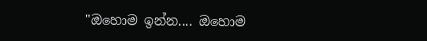"ඔහොම ඉන්න.... ඔහොම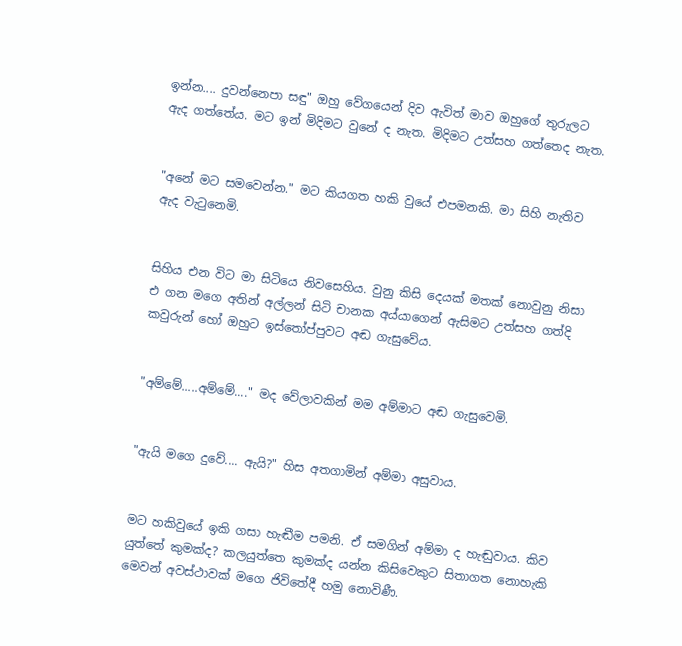ඉන්න.... දුවන්නෙපා සඳු" ඔහු වේගයෙන් දිව ඇවිත් මාව ඔහුගේ තුරුලට ඇද ගත්තේය. මට ඉන් මිදිමට වුනේ ද නැත. මිදිමට උත්සහ ගත්තෙද නැත.


"අනේ මට සමවෙන්න." මට කියගත හකි වුයේ එපමනකි. මා සිහි නැතිව ඇද වැටුනෙමි.


සිහිය එන විට මා සිටියෙ නිවසෙහිය. වුනු කිසි දෙයක් මතක් නොවුනු නිසා එ ගන මගෙ අතින් අල්ලන් සිටි චානක අය්යාගෙන් ඇසිමට උත්සහ ගත්දි කවුරුන් හෝ ඔහුට ඉස්තෝප්පුවට අඬ ගැසුවේය.


"අම්මේ.....අම්මේ...." මද වේලාවකින් මම අම්මාට අඬ ගැසුවෙමි.


"ඇයි මගෙ දුවේ.... ඇයි?" හිස අතගාමින් අම්මා අසුවාය.


මට හකිවුයේ ඉකි ගසා හැඬීම පමනි. ඒ සමගින් අම්මා ද හැඬුවාය. කිව යුත්තේ කුමක්ද? කලයුත්තෙ කුමක්ද යන්න කිසිවෙකුට සිතාගත නොහැකි මෙවන් අවස්ථාවක් මගෙ ජිවිතේදී හමු නොවිණී.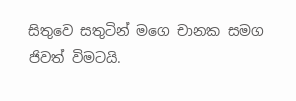සිතුවෙ සතුටින් මගෙ චානක සමග ජිවත් විමටයි.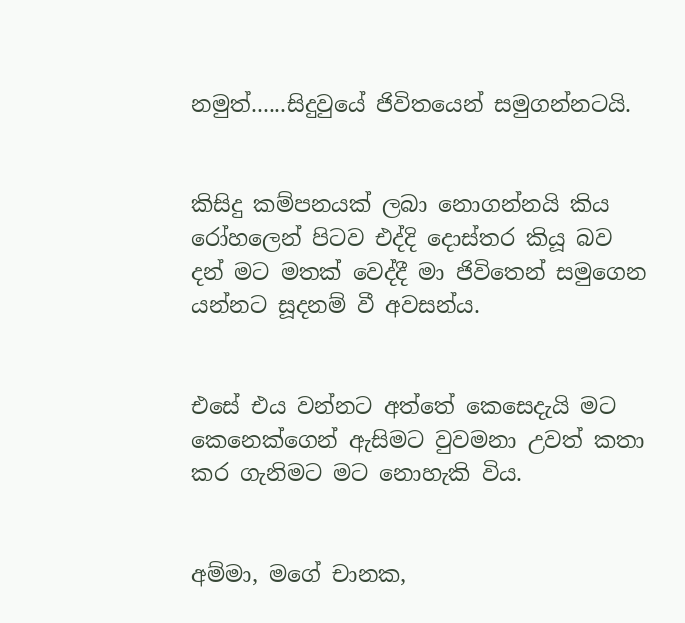නමුත්......සිදුවුයේ ජිවිතයෙන් සමුගන්නටයි.


කිසිදු කම්පනයක් ලබා නොගන්නයි කිය රෝහලෙන් පිටව එද්දි දොස්තර කියූ බව දන් මට මතක් වෙද්දී මා ජිවිතෙන් සමුගෙන යන්නට සූදනම් වී අවසන්ය.


එසේ එය වන්නට අත්තේ කෙසෙදැයි මට කෙනෙක්ගෙන් ඇසිමට වුවමනා උවත් කතා කර ගැනිමට මට නොහැකි විය.


අම්මා, මගේ චානක,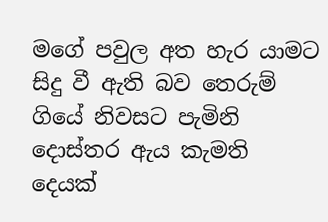මගේ පවුල අත හැර යාමට සිදු වී ඇති බව තෙරුම් ගියේ නිවසට පැමිනි දොස්තර ඇය කැමති දෙයක්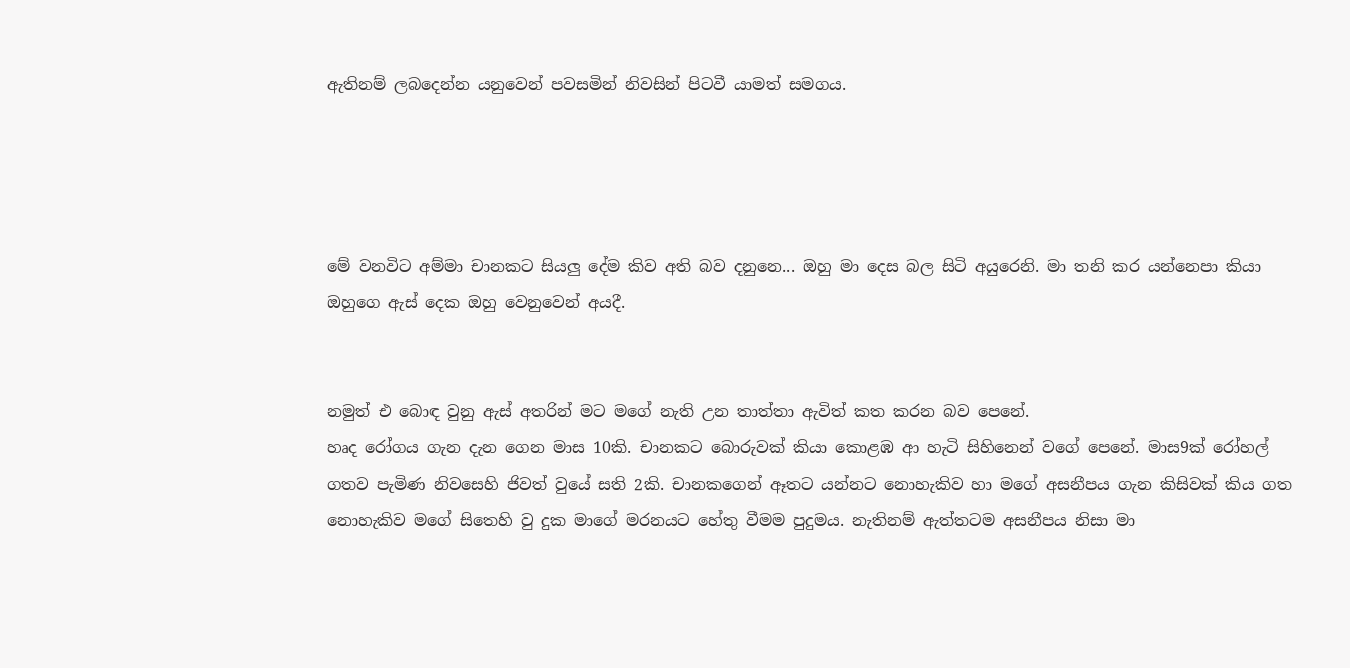ඇතිනම් ලබදෙන්න යනුවෙන් පවසමින් නිවසින් පිටවී යාමත් සමගය.




මේ වනවිට අම්මා චානකට සියලු දේම කිව අති බව දනුනෙ... ඔහු මා දෙස බල සිටි අයුරෙනි. මා තනි කර යන්නෙපා කියා ඔහුගෙ ඇස් දෙක ඔහු වෙනුවෙන් අයදී.


නමුත් එ බොඳ වුනු ඇස් අතරින් මට මගේ නැති උන තාත්තා ඇවිත් කත කරන බව පෙනේ.
හෘද රෝගය ගැන දැන ගෙන මාස 10කි. චානකට බොරුවක් කියා කොළඹ ආ හැටි සිහිනෙන් වගේ පෙනේ. මාස9ක් රෝහල් ගතව පැමිණ නිවසෙහි ජිවත් වුයේ සති 2කි. චානකගෙන් ඈතට යන්නට නොහැකිව හා මගේ අසනීපය ගැන කිසිවක් කිය ගත නොහැකිව මගේ සිතෙහි වු දුක මාගේ මරනයට හේතු වීමම පුදුමය. නැතිනම් ඇත්තටම අසනීපය නිසා මා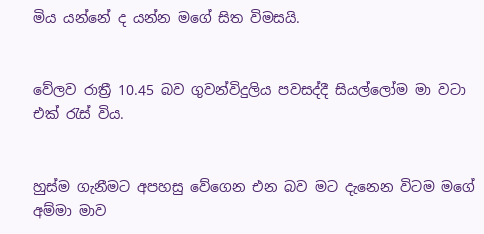මිය යන්නේ ද යන්න මගේ සිත විමසයි.


වේලව රාත්‍රී 10.45 බව ගුවන්විදුලිය පවසද්දී සියල්ලෝම මා වටා එක් රැස් විය.


හුස්ම ගැනීමට අපහසු වේගෙන එන බව මට දැනෙන විටම මගේ අම්මා මාව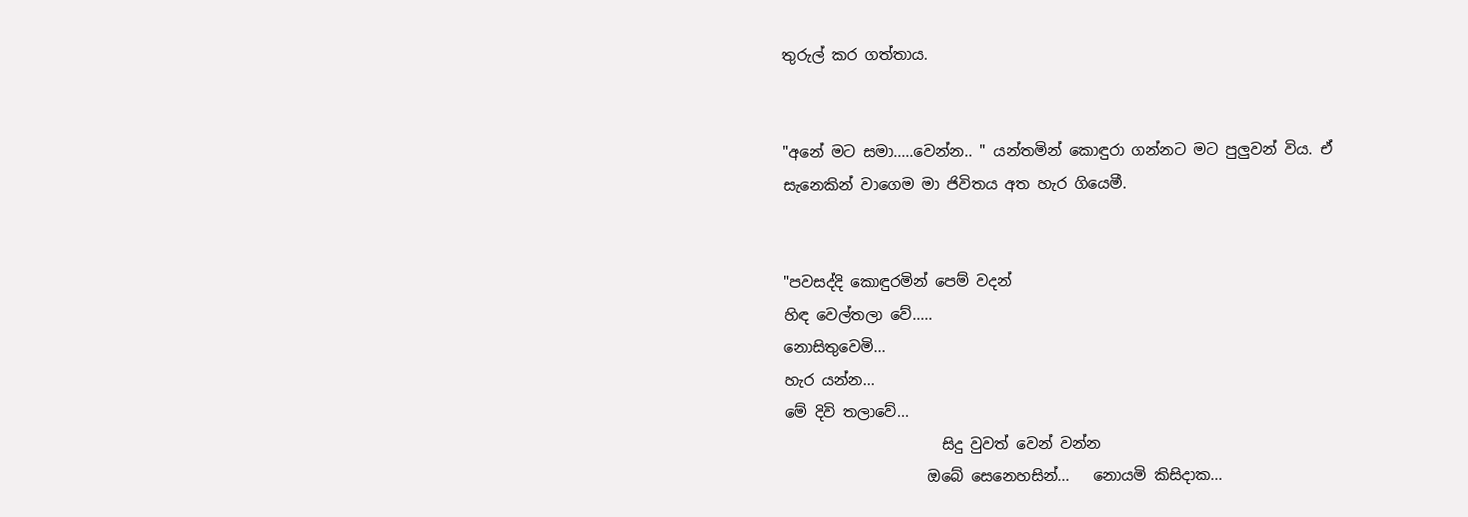තුරුල් කර ගත්තාය.


"අනේ මට සමා.....වෙන්න.. " යන්තමින් කොඳුරා ගන්නට මට පුලුවන් විය. ඒ සැනෙකින් වාගෙම මා ජිවිතය අත හැර ගියෙමී.


"පවසද්දි කොඳුරමින් පෙම් වදන්
හිඳ වෙල්තලා වේ.....
නොසිතුවෙමි...
හැර යන්න...
මේ දිවි තලාවේ...
                     සිදු වුවත් වෙන් වන්න
                   ඔබේ සෙනෙහසින්...   නොයමි කිසිදාක...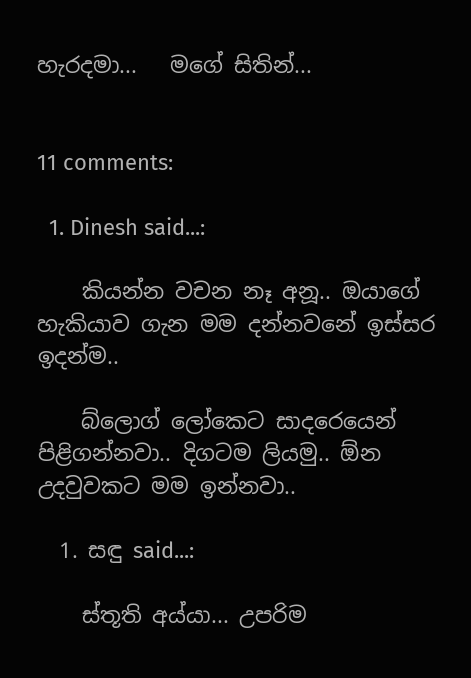හැරදමා...   මගේ සිතින්...


11 comments:

  1. Dinesh said...:

    කියන්න වචන නෑ අනූ.. ඔයාගේ හැකියාව ගැන මම දන්නවනේ ඉස්සර ඉදන්ම..

    බ්ලොග් ලෝකෙට සාදරෙයෙන් පිළිගන්නවා.. දිගටම ලියමු.. ඕන උදවුවකට මම ඉන්නවා..

  1. සඳු said...:

    ස්තූති අය්යා... උපරිම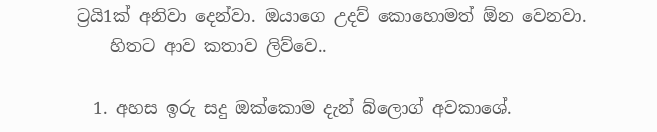ට්‍රයි1ක් අනිවා දෙන්වා. ඔයාගෙ උදව් කොහොමත් ඕන වෙනවා.
    හිතට ආව කතාව ලිව්වෙ..

  1. අහස ඉරු සදු ඔක්කොම දැන් බ්ලොග් අවකාශේ.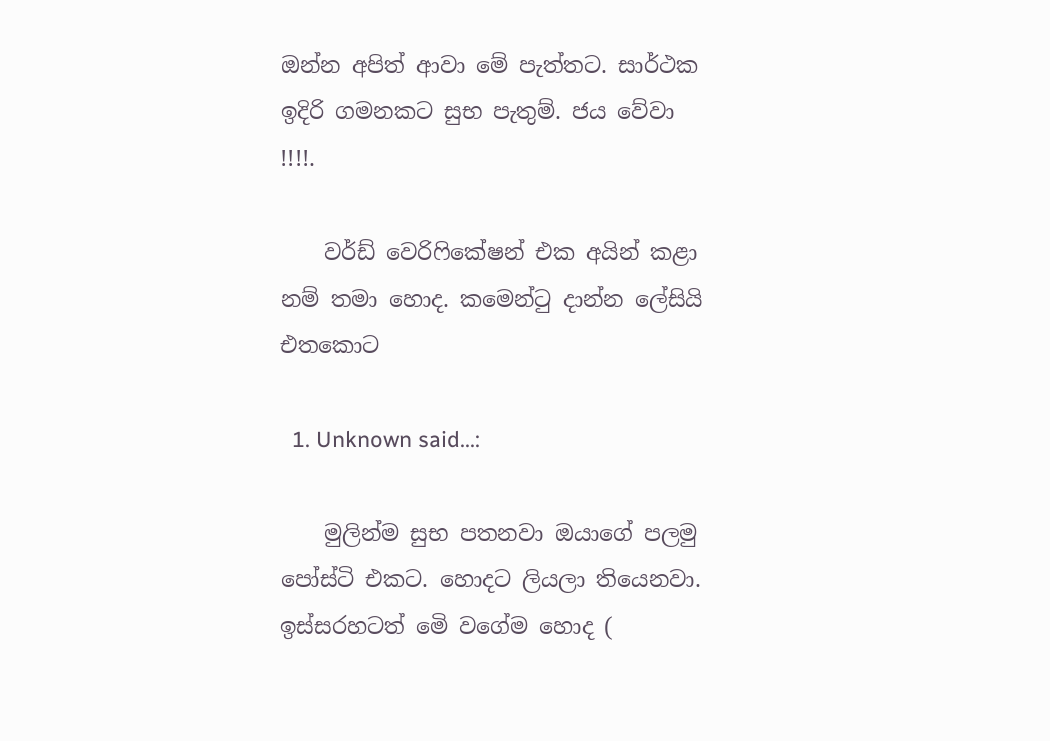ඔන්න අපිත් ආවා මේ පැත්තට. සාර්ථක ඉදිරි ගමනකට සුභ පැතුම්. ජය වේවා !!!!.

    වර්ඩ් වෙරිෆිකේෂන් එක අයින් කළා නම් තමා හොද. කමෙන්ටු දාන්න ලේසියි එතකොට

  1. Unknown said...:

    මුලින්ම සුභ පතනවා ඔයාගේ පලමු පෝස්ටි එකට. හොදට ලියලා තියෙනවා. ඉස්සරහටත් මෙි වගේම හොද (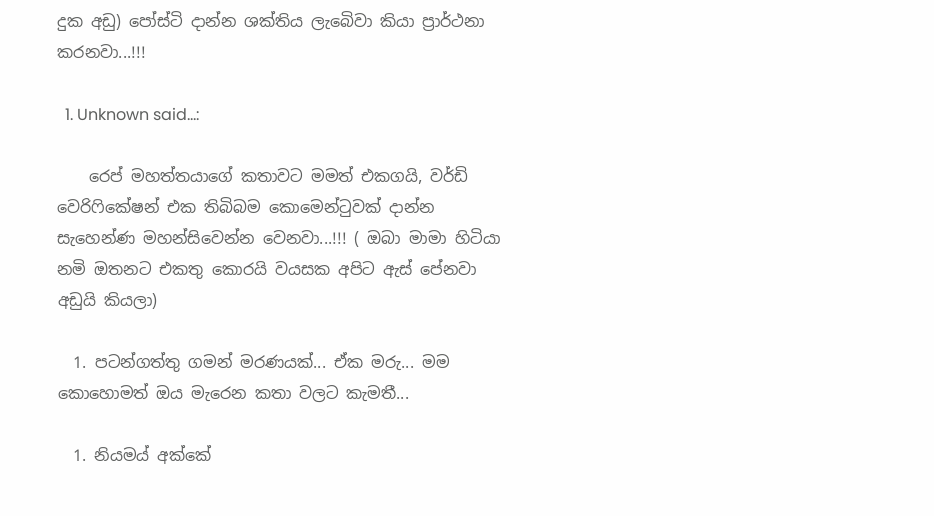දුක අඩු) පෝස්ටි දාන්න ශක්තිය ලැබෙිවා කියා ප්‍රාර්ථනා කරනවා...!!!

  1. Unknown said...:

    රෙප් මහත්තයාගේ කතාවට මමත් එකගයි, වර්ඩි වෙරිෆිකේෂන් එක තිබිබම කොමෙන්ටුවක් දාන්න සැහෙන්ණ මහන්සිවෙන්න වෙනවා...!!! ( ඔබා මාමා හිටියා නමි ඔතනට එකතු කොරයි වයසක අපිට ඇස් පේනවා අඩුයි කියලා)

  1. පටන්ගත්තු ගමන් මරණයක්... ඒක මරු... මම කොහොමත් ඔය මැරෙන කතා වලට කැමතී...

  1. නියමය් අක්කේ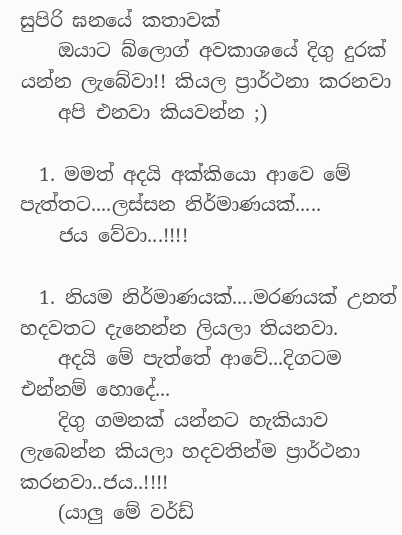සුපිරි ඝනයේ කතාවක්
    ඔයාට බ්ලොග් අවකාශයේ දිගු දුරක් යන්න ලැබේවා!! කියල ප්‍රාර්ථනා කරනවා
    අපි එනවා කියවන්න ;)

  1. මමත් අදයි අක්කියො ආවෙ මේ පැත්තට....ලස්සන නිර්මාණයක්.....
    ජය වේවා...!!!!

  1. නියම නිර්මාණයක්....මරණයක් උනත් හදවතට දැනෙන්න ලියලා තියනවා.
    අදයි මේ පැත්තේ ආවේ...දිගටම එන්නම් හොදේ...
    දිගු ගමනක් යන්නට හැකියාව ලැබෙන්න කියලා හදවතින්ම ප්‍රාර්ථනා කරනවා..ජය..!!!!
    (යාලු මේ වර්ඩ්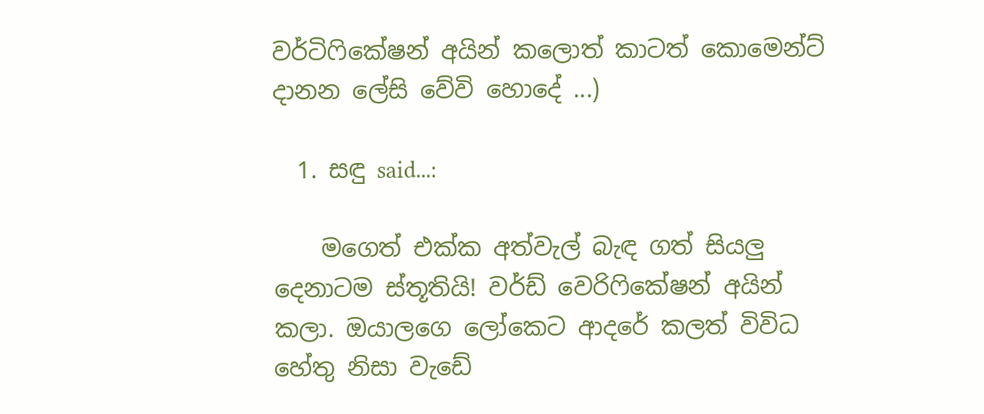වර්ටිෆිකේෂන් අයින් කලොත් කාටත් කොමෙන්ට් දානන ලේසි වේවි හොදේ ...)

  1. සඳු said...:

    මගෙත් එක්ක අත්වැල් බැඳ ගත් සියලු දෙනාටම ස්තූතියි! වර්ඩ් වෙරිෆිකේෂන් අයින් කලා. ඔයාලගෙ ලෝකෙට ආදරේ කලත් විවිධ හේතු නිසා වැඩේ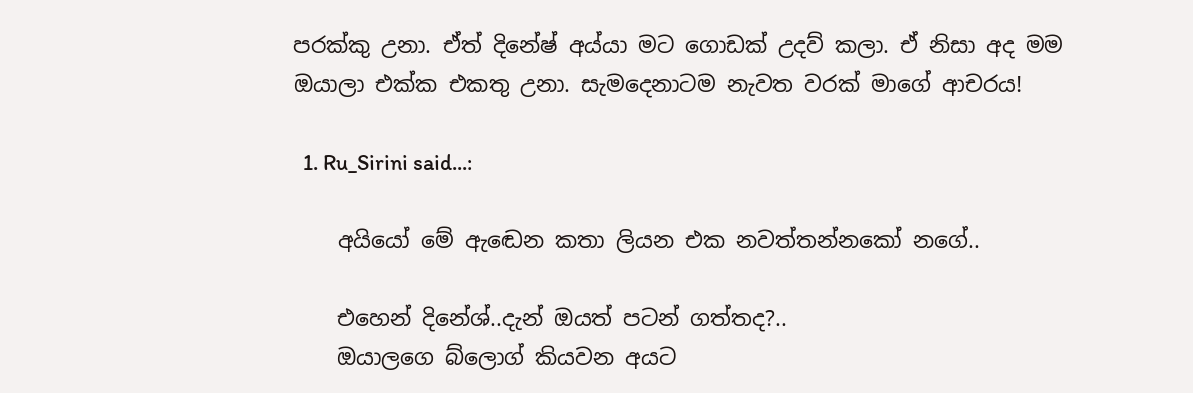පරක්කු උනා. ඒත් දිනේෂ් අය්යා මට ගොඩක් උදව් කලා. ඒ නිසා අද මම ඔයාලා එක්ක එකතු උනා. සැමදෙනාටම නැවත වරක් මාගේ ආචරය!

  1. Ru_Sirini said...:

    අයියෝ මේ ඇඬෙන කතා ලියන එක නවත්තන්නකෝ නගේ..

    එහෙන් දිනේශ්..දැන් ඔයත් පටන් ගත්තද?..
    ඔයාලගෙ බ්ලොග් කියවන අයට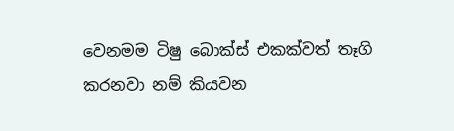වෙනමම ටිෂු බොක්ස් එකක්වත් තෑගි කරනවා නම් කියවන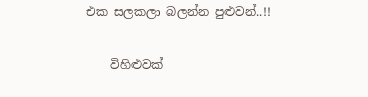එක සලකලා බලන්න පුළුවන්..!!

    විහිළුවක්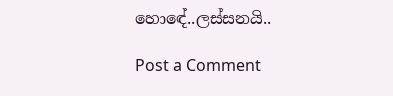හොඳේ..ලස්සනයි..

Post a Comment